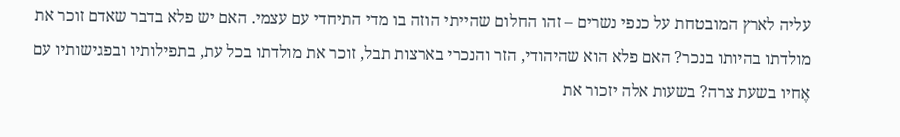עליה לארץ המובטחת על כנפי נשרים – זהו החלום שהייתי הוזה בו מדי התיחדי עם עצמי. האם יש פלא בדבר שאדם זוכר את מולדתו בהיותו בנכר? האם פלא הוא שהיהודי, הזר והנכרי בארצות תבל, זוכר את מולדתו בכל עת, בתפילותיו ובפגישותיו עם אֶחיו בשעת צרה? בשעות אלה יזכור את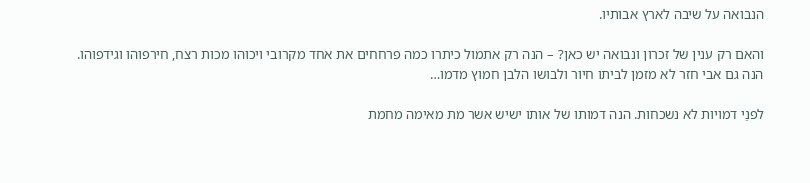הנבואה על שיבה לארץ אבותיו.

והאם רק ענין של זכרון ונבואה יש כאן? – הנה רק אתמול כיתרו כמה פרחחים את אחד מקרובי ויכוהו מכות רצח, חירפוהו וגידפוהו. הנה גם אבי חזר לא מזמן לביתו חיור ולבושו הלבן חמוץ מדמו…

לפנַי דמויות לא נשכחות. הנה דמותו של אותו ישיש אשר מת מאימה מחמת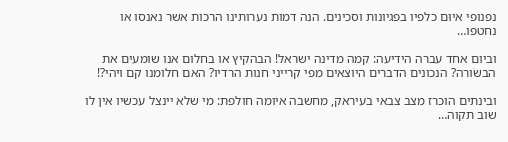נפנופי איוּם כלפיו בפגיונות וסכינים. הנה דמות נערותינו הרכות אשר נאנסו או נחטפו…

וביום אחד עברה הידיעה: קמה מדינה ישראל! הבהקיץ או בחלום אנו שומעים את הבשׂורה? הנכונים הדברים היוצאים מפי קרייני חנות הרדיו? האם חלומנו קם ויהי?!

ובינתים הוכרז מצב צבאי בעיראק, מחשבה איומה חולפת: מי שלא יינצל עכשיו אין לו שוב תקוה…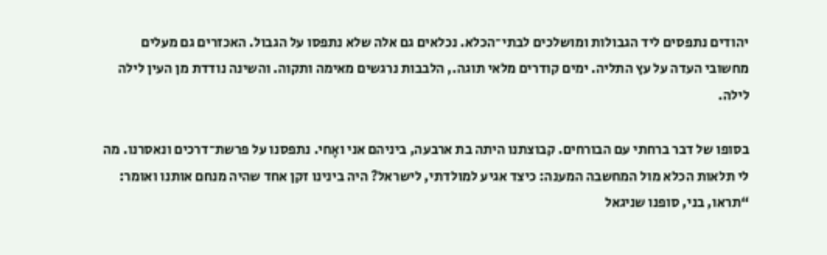יהודים נתפסים ליד הגבולות ומושלכים לבתי־הכלא. נכלאים גם אלה שלא נתפסו על הגבול. האכזרים גם מעלים מחשובי העדה על עץ התליה. ימים קודרים מלאי תוגה., הלבבות נרגשים מאימה ותקוה. והשינה נודדת מן העין לילה לילה.

בסופו של דבר ברחתי עם הבורחים. קבוצתנו היתה בת ארבעה, ביניהם אני ואָחי. נתפסנו על פרשת־דרכים ונאסרנו. מה לי תלאות הכלא מול המחשבה המענה: כיצד אגיע למולדתי, לישראל? היה בינינו זקן אחד שהיה מנחם אותנו ואומר: “תראו, בני, סופנו שניגאל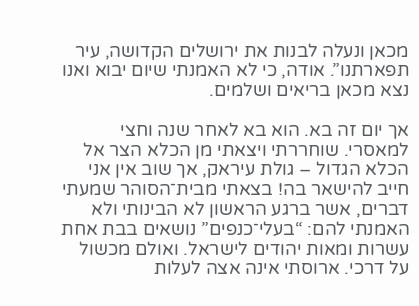מכאן ונעלה לבנות את ירושלים הקדושה, עיר תפארתנו”. אודה, כי לא האמנתי שיום יבוא ואנו נצא מכאן בריאים ושלמים.

אך יום זה בא. הוא בא לאחר שנה וחצי למאסרי. שוחררתי ויצאתי מן הכלא הצר אל הכלא הגדול – גולת עיראק, אך שוב אין אני חייב להישאר בה! בצאתי מבית־הסוהר שמעתי דברים, אשר ברגע הראשון לא הבינותי ולא האמנתי להם: “בעלי־כנפים” נושאים בבת אחת עשרות ומאות יהודים לישראל. ואולם מכשול על דרכי. ארוסתי אינה אצה לעלות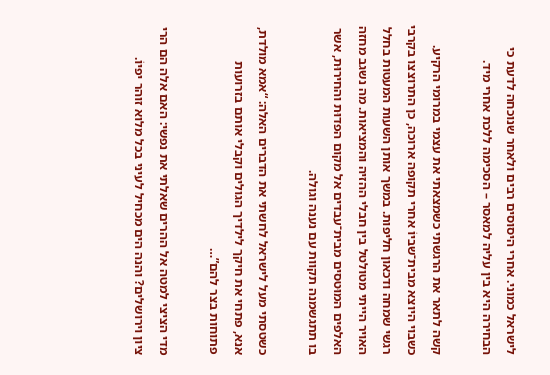לישראל כמוני. אחרי היסוסים רבים ולאחר שנוכחה לדעת כי הבחירה היא בין עליה למאסר – הסכימה ללכת אחרי מיד.

קשה לתאר את הרגשתי כשמצאתי את עצמי במרומי הרקיע. כשבוי היוצא מבית־שביוֹ אחרי תקופה ארוכה, כן התרוצצו בקרבי רגשי שמחה ודכאון חליפות. במשך אותן השעות המעטות בחלל האויר הייתי מטולטל בין חבלי ההזיה והמציאות. מה נשגב מחזה האלפים המוּטסים מבית־עבדים אל מקום הפדוּת והחירוּת, אשר בו תתגשמנה תקוות עם נענה וגולה.

כשטסתי מעל לישראל לחשתי את הדברים האלה: “אמא מולדת, אנא, פתחי את חיקך לילדיך הגולים וקבלי אותם בזרועות פתוחות בצר להם”…

מדי הציצי למטה אל ההרים שאלתי את נפשי: האם אלה הם הרי ציון וירושלים? והנה הים מכחיל לעיני בכל מלוא זוהר יפיוֹ.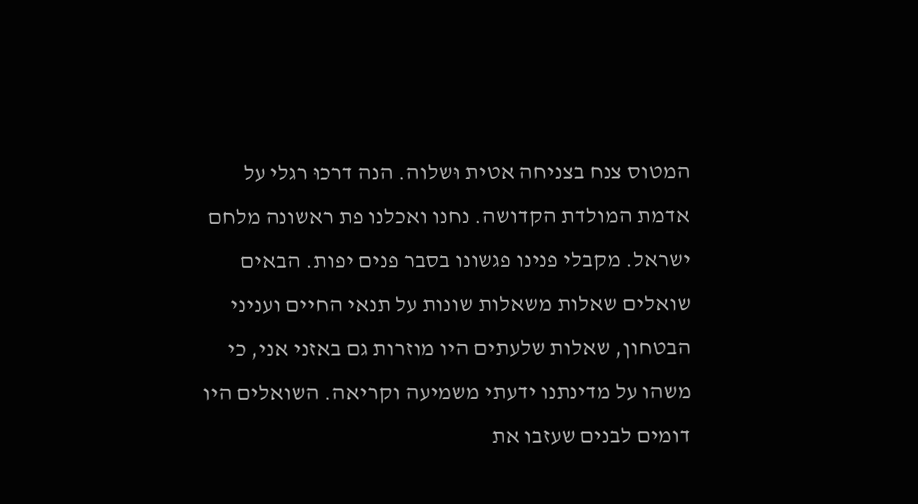המטוס צנח בצניחה אטית וּשלוה. הנה דרכוּ רגלי על אדמת המולדת הקדושה. נחנו ואכלנו פת ראשונה מלחם ישראל. מקבלי פנינו פגשונו בסבר פנים יפות. הבאים שואלים שאלות משאלות שונות על תנאי החיים ועניני הבטחון, שאלות שלעתים היו מוזרות גם באזני אני, כי משהו על מדינתנו ידעתי משמיעה וקריאה. השואלים היו דומים לבנים שעזבו את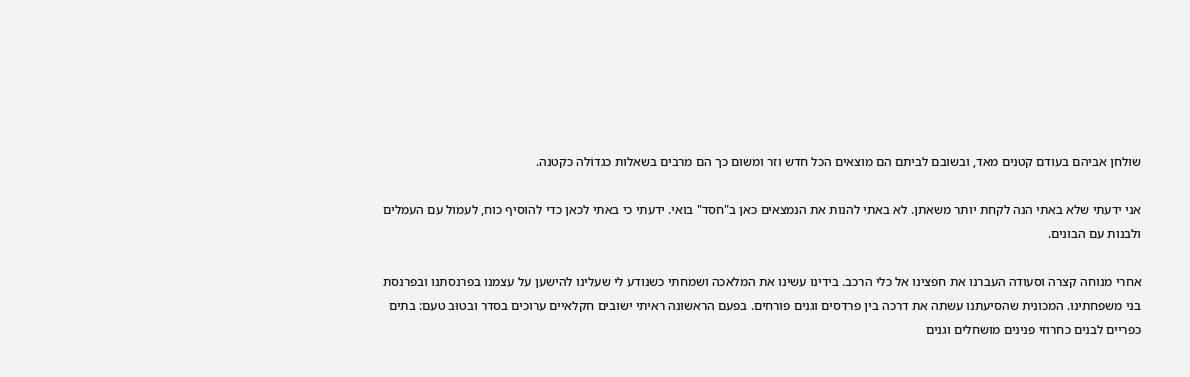שולחן אביהם בעודם קטנים מאד, ובשובם לביתם הם מוצאים הכל חדש וזר ומשום כך הם מרבים בשאלות כגדוֹלה כקטנה.

אני ידעתי שלא באתי הנה לקחת יותר משאתן. לא באתי להנות את הנמצאים כאן ב"חסד" בואי. ידעתי כי באתי לכאן כדי להוסיף כוח, לעמול עם העמלים ולבנות עם הבונים.

אחרי מנוחה קצרה וסעודה העברנו את חפצינו אל כלי הרכב. בידינו עשינו את המלאכה ושמחתי כשנודע לי שעלינו להישען על עצמנו בפרנסתנו ובפרנסת בני משפחתינו. המכונית שהסיעתנו עשתה את דרכה בין פרדסים וגנים פורחים. בפעם הראשונה ראיתי ישובים חקלאיים ערוכים בסדר ובטוּב טעם: בתים כפריים לבנים כחרוזי פנינים מושחלים וגנים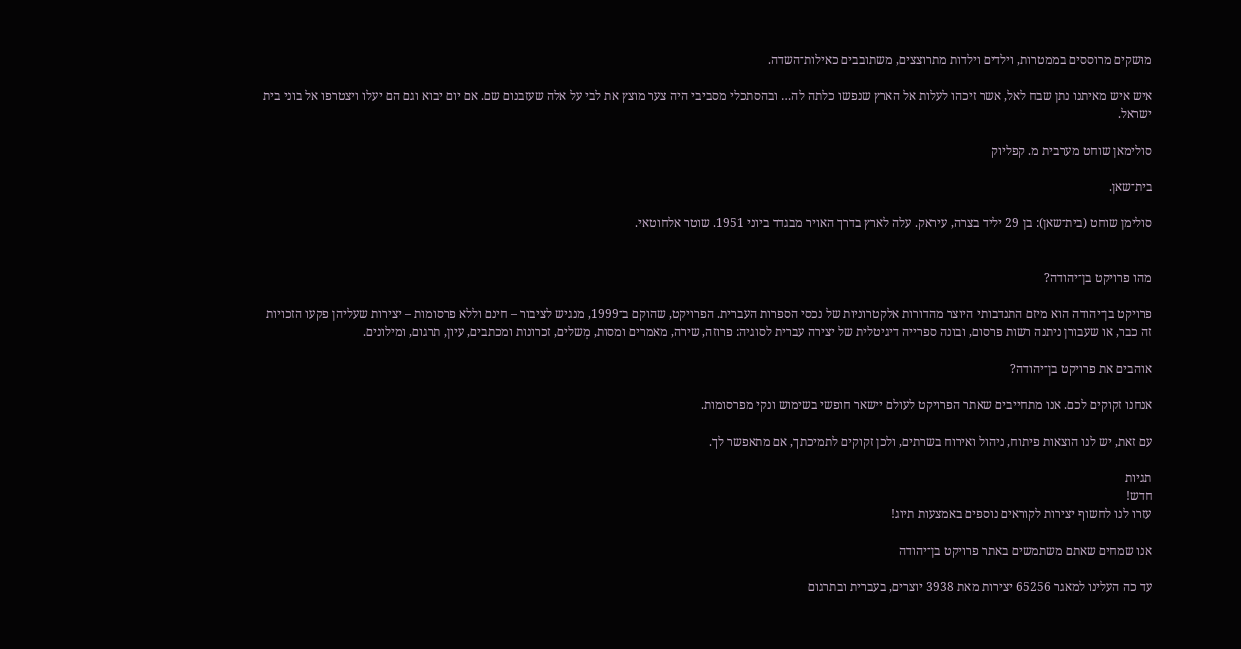מוּשקים מרוססים בממטרות, וילדים וילדות מתרוצצים, משתובבים כאילות־השדה.

איש איש מאיתנו נתן שבח לאל, אשר זיכהו לעלות אל הארץ שנפשו כלתה לה… ובהסתכלי מסביבי היה צער מוצץ את לבי על אלה שעזבנום שם. אם יום יבוא וגם הם יעלו ויצטרפו אל בוני בית ישראל.

סולימאן שוחט מערבית מ. קפליוק

בית־שאן.

סולימן שוחט (בית־שאן): בן 29 יליד בצרה, עיראק. עלה לארץ בדרך האויר מבגדד ביוני 1951. שוטר אלחוטאי.


מהו פרויקט בן־יהודה?

פרויקט בן־יהודה הוא מיזם התנדבותי היוצר מהדורות אלקטרוניות של נכסי הספרות העברית. הפרויקט, שהוקם ב־1999, מנגיש לציבור – חינם וללא פרסומות – יצירות שעליהן פקעו הזכויות זה כבר, או שעבורן ניתנה רשות פרסום, ובונה ספרייה דיגיטלית של יצירה עברית לסוגיה: פרוזה, שירה, מאמרים ומסות, מְשלים, זכרונות ומכתבים, עיון, תרגום, ומילונים.

אוהבים את פרויקט בן־יהודה?

אנחנו זקוקים לכם. אנו מתחייבים שאתר הפרויקט לעולם יישאר חופשי בשימוש ונקי מפרסומות.

עם זאת, יש לנו הוצאות פיתוח, ניהול ואירוח בשרתים, ולכן זקוקים לתמיכתך, אם מתאפשר לך.

תגיות
חדש!
עזרו לנו לחשוף יצירות לקוראים נוספים באמצעות תיוג!

אנו שמחים שאתם משתמשים באתר פרויקט בן־יהודה

עד כה העלינו למאגר 65256 יצירות מאת 3938 יוצרים, בעברית ובתרגום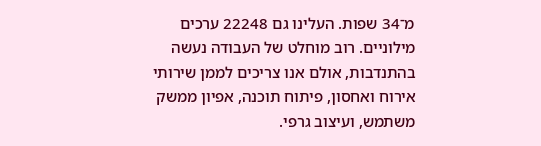מ־34 שפות. העלינו גם 22248 ערכים מילוניים. רוב מוחלט של העבודה נעשה בהתנדבות, אולם אנו צריכים לממן שירותי אירוח ואחסון, פיתוח תוכנה, אפיון ממשק משתמש, ועיצוב גרפי.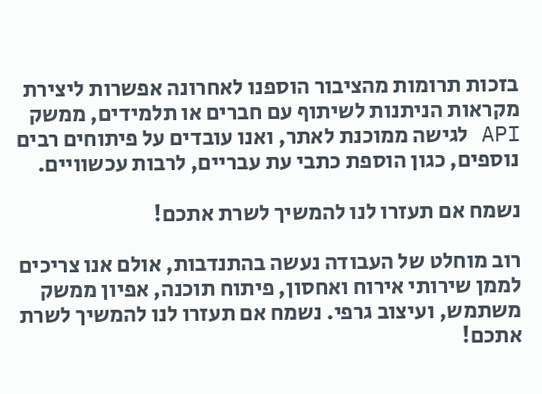בזכות תרומות מהציבור הוספנו לאחרונה אפשרות ליצירת מקראות הניתנות לשיתוף עם חברים או תלמידים, ממשק API לגישה ממוכנת לאתר, ואנו עובדים על פיתוחים רבים נוספים, כגון הוספת כתבי עת עבריים, לרבות עכשוויים.

נשמח אם תעזרו לנו להמשיך לשרת אתכם!

רוב מוחלט של העבודה נעשה בהתנדבות, אולם אנו צריכים לממן שירותי אירוח ואחסון, פיתוח תוכנה, אפיון ממשק משתמש, ועיצוב גרפי. נשמח אם תעזרו לנו להמשיך לשרת אתכם!